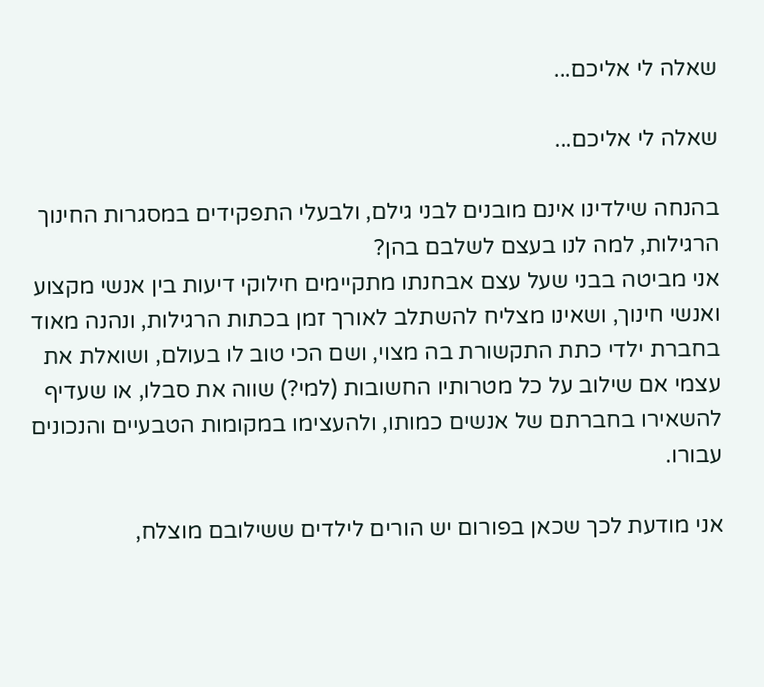שאלה לי אליכם...

שאלה לי אליכם...

בהנחה שילדינו אינם מובנים לבני גילם, ולבעלי התפקידים במסגרות החינוך הרגילות, למה לנו בעצם לשלבם בהן?
אני מביטה בבני שעל עצם אבחנתו מתקיימים חילוקי דיעות בין אנשי מקצוע ואנשי חינוך, ושאינו מצליח להשתלב לאורך זמן בכתות הרגילות, ונהנה מאוד בחברת ילדי כתת התקשורת בה מצוי, ושם הכי טוב לו בעולם, ושואלת את עצמי אם שילוב על כל מטרותיו החשובות (למי?) שווה את סבלו, או שעדיף להשאירו בחברתם של אנשים כמותו, ולהעצימו במקומות הטבעיים והנכונים עבורו.

אני מודעת לכך שכאן בפורום יש הורים לילדים ששילובם מוצלח,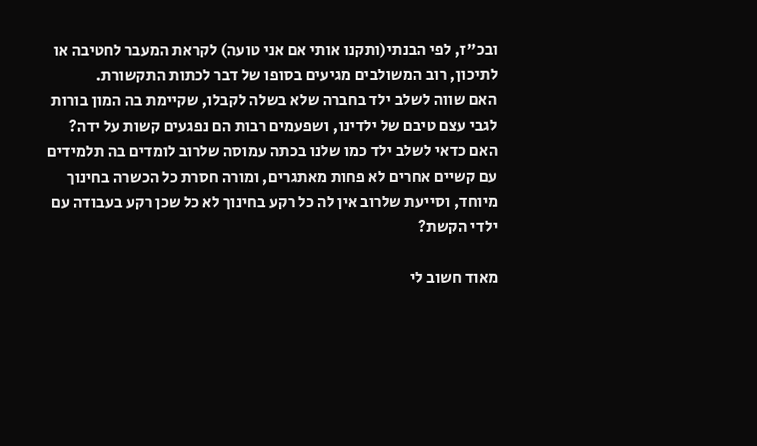ובכ"ז, לפי הבנתי(ותקנו אותי אם אני טועה) לקראת המעבר לחטיבה או לתיכון, רוב המשולבים מגיעים בסופו של דבר לכתות התקשורת.
האם שווה לשלב ילד בחברה שלא בשלה לקבלו, שקיימת בה המון בורות לגבי עצם טיבם של ילדינו, ושפעמים רבות הם נפגעים קשות על ידה?
האם כדאי לשלב ילד כמו שלנו בכתה עמוסה שלרוב לומדים בה תלמידים עם קשיים אחרים לא פחות מאתגרים, ומורה חסרת כל הכשרה בחינוך מיוחד, וסייעת שלרוב אין לה כל רקע בחינוך לא כל שכן רקע בעבודה עם ילדי הקשת?

מאוד חשוב לי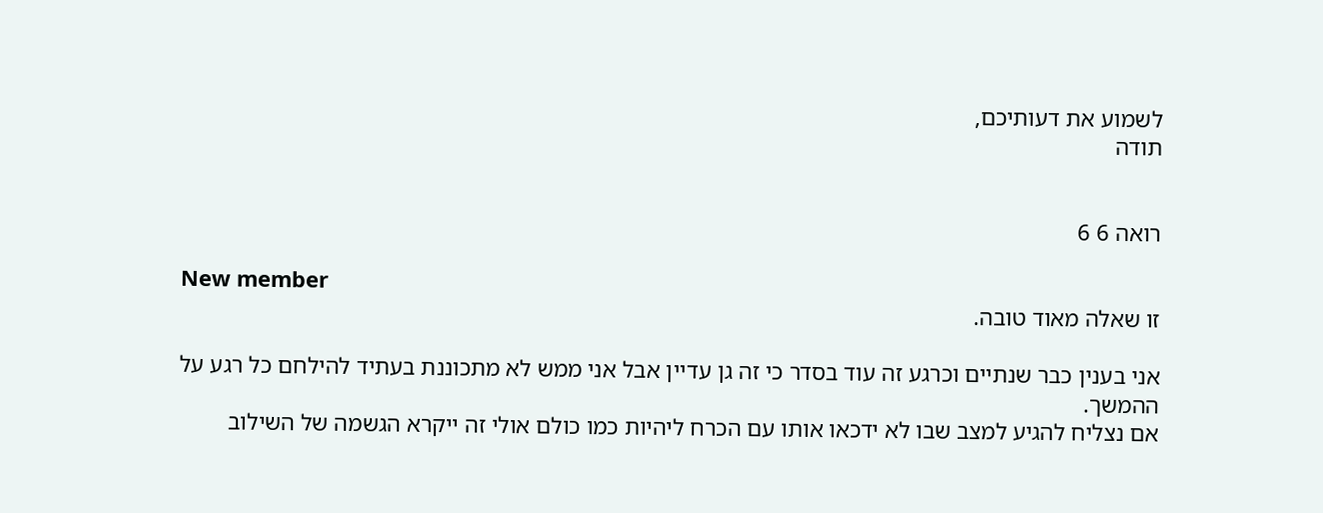לשמוע את דעותיכם,
תודה


רואה 6 6

New member
זו שאלה מאוד טובה.

אני בענין כבר שנתיים וכרגע זה עוד בסדר כי זה גן עדיין אבל אני ממש לא מתכוננת בעתיד להילחם כל רגע על ההמשך.
אם נצליח להגיע למצב שבו לא ידכאו אותו עם הכרח ליהיות כמו כולם אולי זה ייקרא הגשמה של השילוב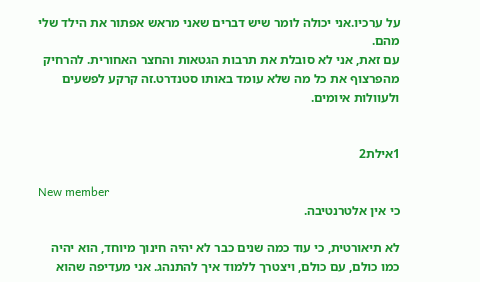על ערכיו.אני יכולה לומר שיש דברים שאני מראש אפתור את הילד שלי מהם.
עם זאת, אני לא סובלת את תרבות הגטאות והחצר האחורית. להרחיק מהפרצוף את כל מה שלא עומד באותו סטנדרט.זה קרקע לפשעים ולעוולות איומים.


1אילת2

New member
כי אין אלטרנטיבה.

לא תיאורטית, כי עוד כמה שנים כבר לא יהיה חינוך מיוחד, הוא יהיה כמו כולם, עם כולם, ויצטרך ללמוד איך להתנהג. אני מעדיפה שהוא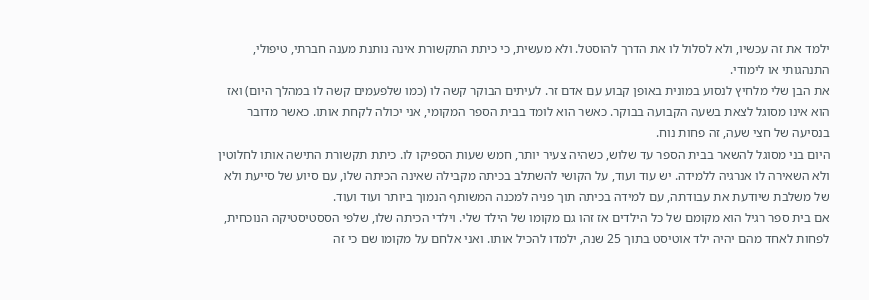ילמד את זה עכשיו, ולא לסלול לו את הדרך להוסטל. ולא מעשית, כי כיתת התקשורת אינה נותנת מענה חברתי, טיפולי, התנהגותי או לימודי.
את הבן שלי מלחיץ לנסוע במונית באופן קבוע עם אדם זר. לעיתים הבוקר קשה לו (כמו שלפעמים קשה לו במהלך היום) ואז הוא אינו מסוגל לצאת בשעה הקבועה בבוקר. כאשר הוא לומד בבית הספר המקומי, אני יכולה לקחת אותו. כאשר מדובר בנסיעה של חצי שעה, זה פחות נוח.
היום בני מסוגל להשאר בבית הספר עד שלוש, כשהיה צעיר יותר, חמש שעות הספיקו לו. כיתת תקשורת התישה אותו לחלוטין ולא השאירה לו אנרגיה ללמידה. יש עוד ועוד, על הקושי להשתלב בכיתה מקבילה שאינה הכיתה שלו, עם סיוע של סייעת ולא של משלבת שיודעת את עבודתה, עם למידה בכיתה תוך פניה למכנה המשותף הנמוך ביותר ועוד ועוד.
אם בית ספר רגיל הוא מקומם של כל הילדים אז זהו גם מקומו של הילד שלי. וילדי הכיתה שלו, שלפי הססטיסטיקה הנוכחית, לפחות לאחד מהם יהיה ילד אוטיסט בתוך 25 שנה, ילמדו להכיל אותו. ואני אלחם על מקומו שם כי זה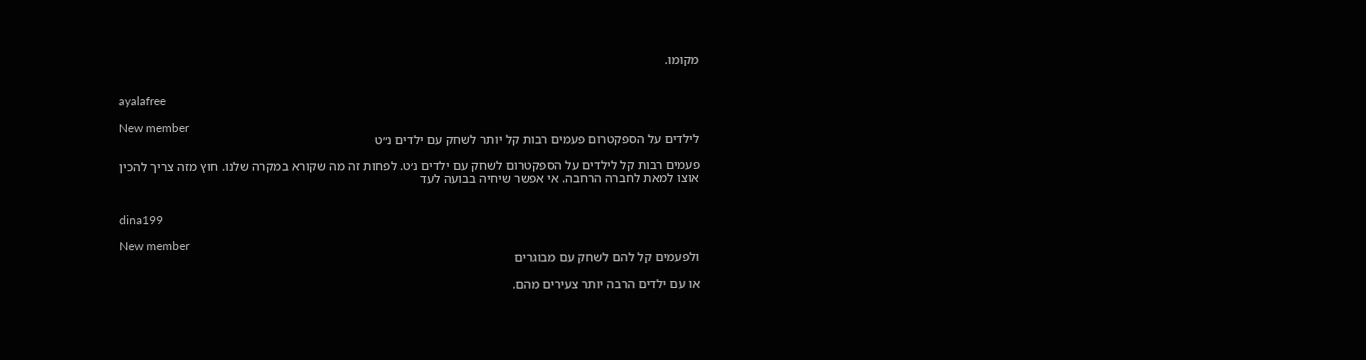מקומו.


ayalafree

New member
לילדים על הספקטרום פעמים רבות קל יותר לשחק עם ילדים נ״ט

פעמים רבות קל לילדים על הספקטרום לשחק עם ילדים נ׳ט. לפחות זה מה שקורא במקרה שלנו. חוץ מזה צריך להכין אוצו למאת לחברה הרחבה. אי אפשר שיחיה בבועה לעד


dina199

New member
ולפעמים קל להם לשחק עם מבוגרים

או עם ילדים הרבה יותר צעירים מהם.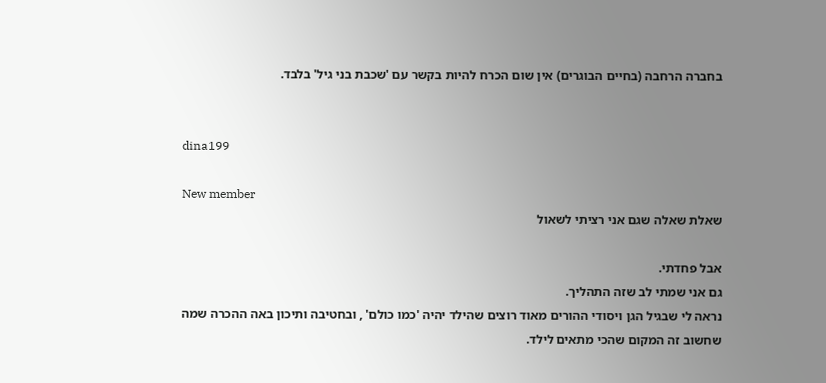בחברה הרחבה (בחיים הבוגרים) אין שום הכרח להיות בקשר עם 'שכבת בני גיל' בלבד.


dina199

New member
שאלת שאלה שגם אני רציתי לשאול

אבל פחדתי.
גם אני שמתי לב שזה התהליך.
נראה לי שבגיל הגן ויסודי ההורים מאוד רוצים שהילד יהיה 'כמו כולם' , ובחטיבה ותיכון באה ההכרה שמה שחשוב זה המקום שהכי מתאים לילד.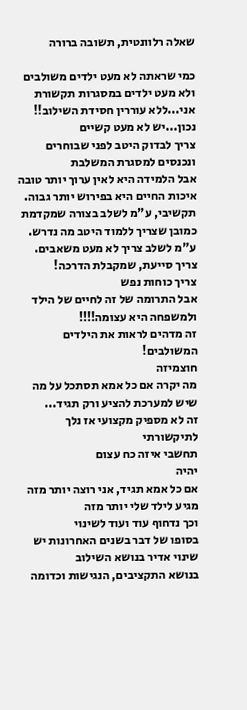שאלה רלוונטית, תשובה ברורה

כמי שראתה לא מעט ילדים משולבים
ולא מעט ילדים במסגרות תקשורת
אני...ללא עוררין חסידת השילוב!!
נכון...יש לא מעט קשיים
צריך לבדוק היטב לפני שבוחרים ונכנסים למסגרת המשלבת
אבל הלמידה היא לאין ערוך יותר טובה
איכות החיים היא בפירוש יותר גבוה.
תקשיבי, ע"מ לשלב בצורה שמקדמת כמובן שצריך ללמוד היטב מה נדרש.
ע"מ לשלב צריך לא מעט משאבים.
צריך סייעת, שמקבלת הדרכה!
צריך כוחות נפש
אבל התרומה של זה לחיים של הילד ולמשפחה היא עצומה!!!!
זה מדהים לראות את הילדים המשולבים!
חוצמיזה
מה יקרה אם כל אמא תסתכל על מה שיש למערכת להציע ורק תגיד...
זה לא מספיק מקצועי אז נלך לתיקשורתי
תחשבי איזה כח עצום
יהיה
אם כל אמא תגיד, אני רוצה יותר מזה
מגיע לילד שלי יותר מזה
וכך נדחוף עוד ועוד לשינוי
בסופו של דבר בשנים האחרונות יש שינוי אדיר בנושא השילוב
בנושא התקציבים, הנגישות וכדומה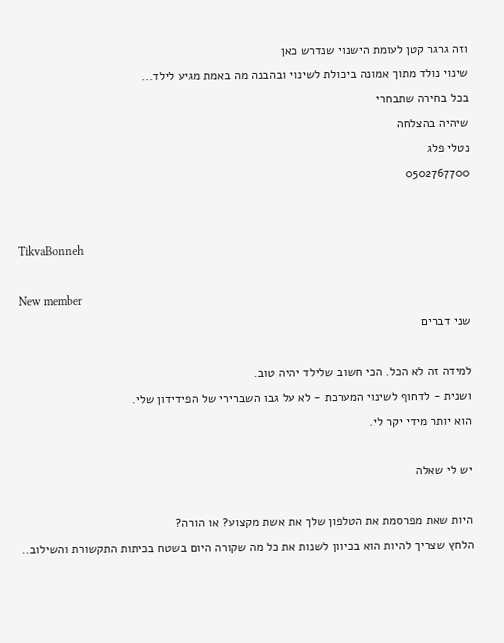וזה גרגר קטן לעומת הישנוי שנדרש כאן
שינוי נולד מתוך אמונה ביכולת לשינוי ובהבנה מה באמת מגיע לילד...
בכל בחירה שתבחרי
שיהיה בהצלחה
נטלי פלג
0502767700


TikvaBonneh

New member
שני דברים

למידה זה לא הכל. הכי חשוב שלילד יהיה טוב.
ושנית - לדחוף לשינוי המערכת - לא על גבו השברירי של הפידידון שלי.
הוא יותר מידי יקר לי.

יש לי שאלה

היות שאת מפרסמת את הטלפון שלך את אשת מקצוע? או הורה?
הלחץ שצריך להיות הוא בכיוון לשנות את כל מה שקורה היום בשטח בכיתות התקשורת והשילוב..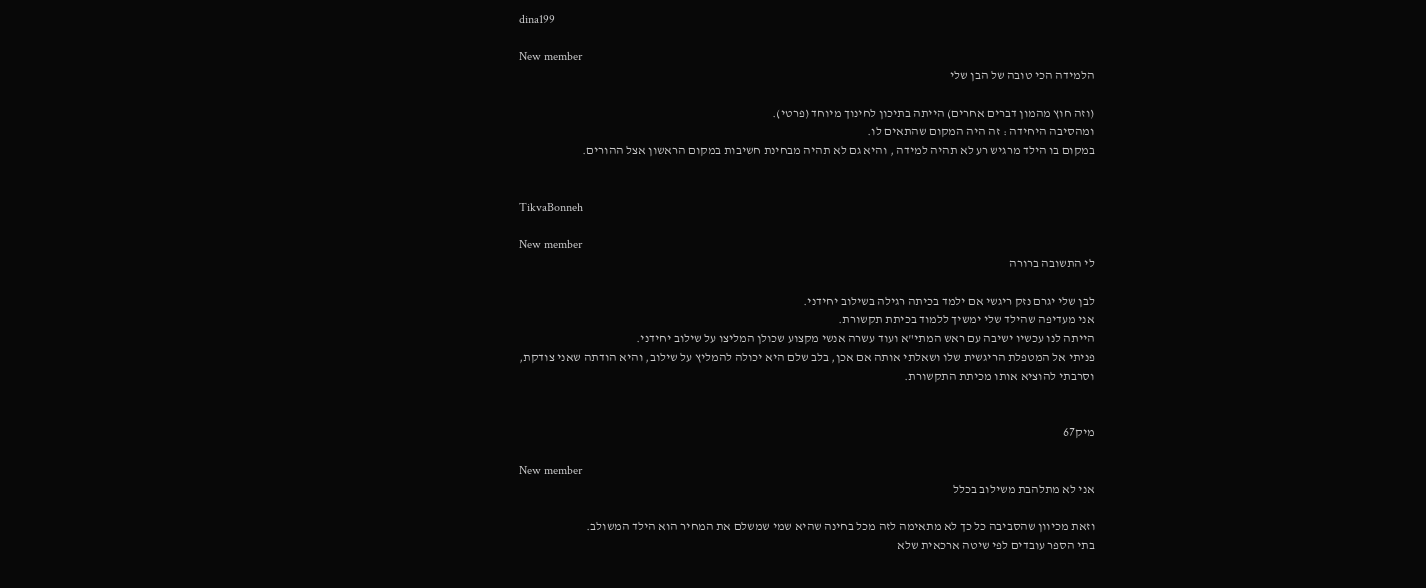dina199

New member
הלמידה הכי טובה של הבן שלי

(וזה חוץ מהמון דברים אחרים) הייתה בתיכון לחינוך מיוחד (פרטי).
ומהסיבה היחידה : זה היה המקום שהתאים לו.
במקום בו הילד מרגיש רע לא תהיה למידה , והיא גם לא תהיה מבחינת חשיבות במקום הראשון אצל ההורים.


TikvaBonneh

New member
לי התשובה ברורה

לבן שלי יגרם נזק ריגשי אם ילמד בכיתה רגילה בשילוב יחידני.
אני מעדיפה שהילד שלי ימשיך ללמוד בכיתת תקשורת.
הייתה לנו עכשיו ישיבה עם ראש המתי"א ועוד עשרה אנשי מקצוע שכולן המליצו על שילוב יחידני.
פניתי אל המטפלת הריגשית שלו ושאלתי אותה אם אכן, בלב שלם היא יכולה להמליץ על שילוב, והיא הודתה שאני צודקת, וסרבתי להוציא אותו מכיתת התקשורת.


מיק67

New member
אני לא מתלהבת משילוב בכלל

וזאת מכיוון שהסביבה כל כך לא מתאימה לזה מכל בחינה שהיא שמי שמשלם את המחיר הוא הילד המשולב.
בתי הספר עובדים לפי שיטה ארכאית שלא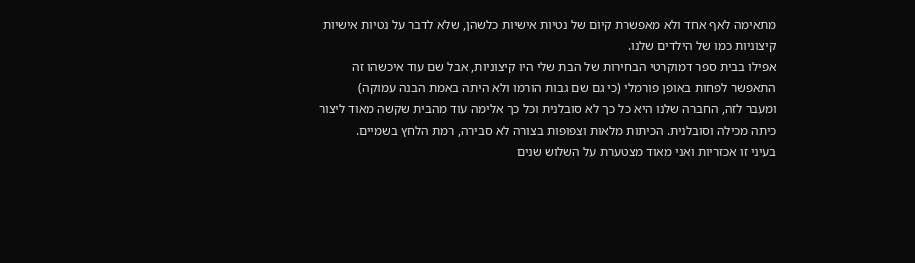מתאימה לאף אחד ולא מאפשרת קיום של נטיות אישיות כלשהן, שלא לדבר על נטיות אישיות קיצוניות כמו של הילדים שלנו.
אפילו בבית ספר דמוקרטי הבחירות של הבת שלי היו קיצוניות, אבל שם עוד איכשהו זה התאפשר לפחות באופן פורמלי (כי גם שם גבות הורמו ולא היתה באמת הבנה עמוקה)
ומעבר לזה, החברה שלנו היא כל כך לא סובלנית וכל כך אלימה עוד מהבית שקשה מאוד ליצור כיתה מכילה וסובלנית. הכיתות מלאות וצפופות בצורה לא סבירה, רמת הלחץ בשמיים.
בעיני זו אכזריות ואני מאוד מצטערת על השלוש שנים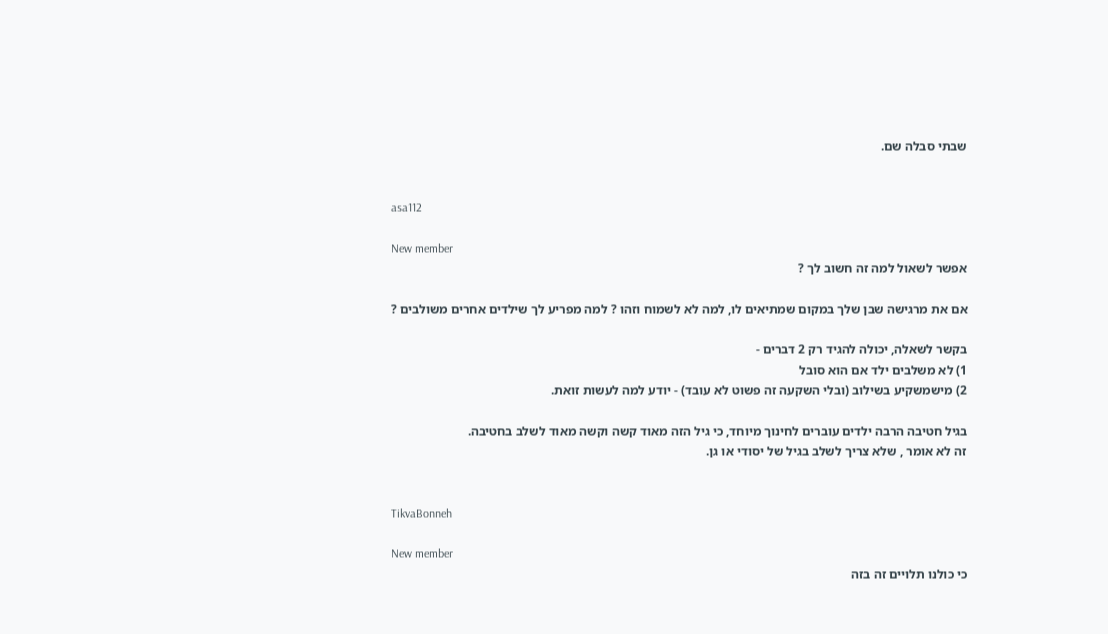שבתי סבלה שם.


asa112

New member
אפשר לשאול למה זה חשוב לך ?

אם את מרגישה שבן שלך במקום שמתיאים לו, למה לא לשמוח וזהו ? למה מפריע לך שילדים אחרים משולבים ?

בקשר לשאלה, יכולה להגיד רק 2 דברים -
1) לא משלבים ילד אם הוא סובל
2) מישמשקיע בשילוב (ובלי השקעה זה פשוט לא עובד) - יודע למה לעשות זואת.

בגיל חטיבה הרבה ילדים עוברים לחינוך מיוחד, כי גיל הזה מאוד קשה וקשה מאוד לשלב בחטיבה.
זה לא אומר , שלא צריך לשלב בגיל של יסודי או גן.


TikvaBonneh

New member
כי כולנו תלויים זה בזה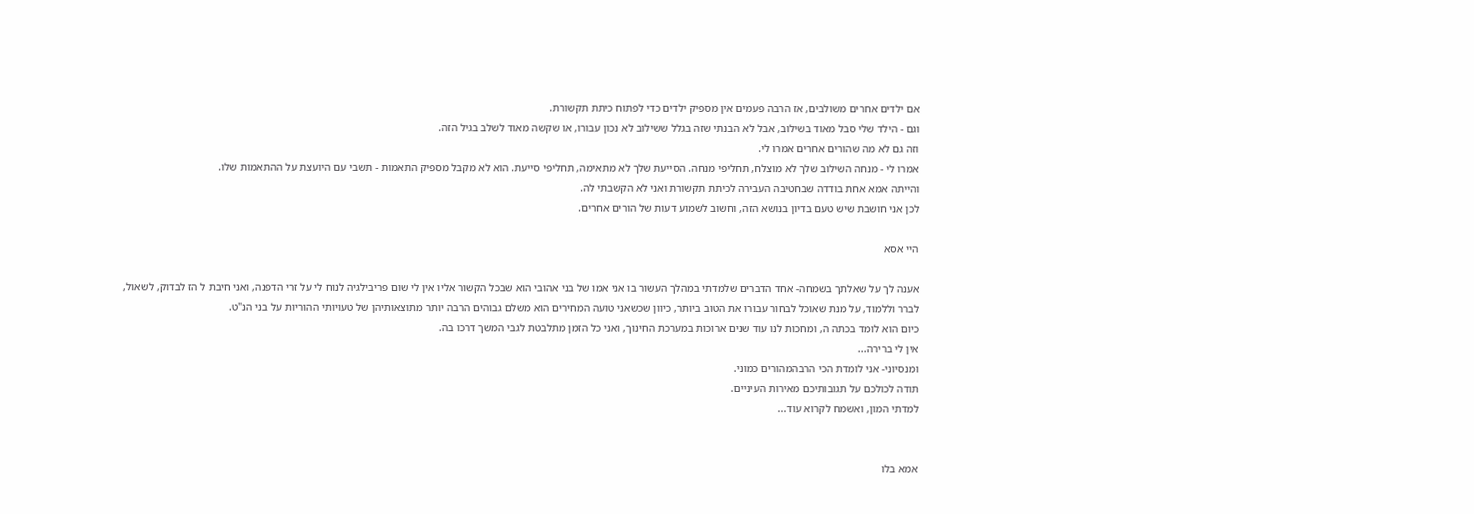אם ילדים אחרים משולבים, אז הרבה פעמים אין מספיק ילדים כדי לפתוח כיתת תקשורת.
וגם - הילד שלי סבל מאוד בשילוב, אבל לא הבנתי שזה בגלל ששילוב לא נכון עבורו, או שקשה מאוד לשלב בגיל הזה.
וזה גם לא מה שהורים אחרים אמרו לי.
אמרו לי - מנחה השילוב שלך לא מוצלח, תחליפי מנחה. הסייעת שלך לא מתאימה, תחליפי סייעת. הוא לא מקבל מספיק התאמות - תשבי עם היועצת על ההתאמות שלו.
והייתה אמא אחת בודדה שבחטיבה העבירה לכיתת תקשורת ואני לא הקשבתי לה.
לכן אני חושבת שיש טעם בדיון בנושא הזה, וחשוב לשמוע דעות של הורים אחרים.

היי אסא

אענה לך על שאלתך בשמחה- אחד הדברים שלמדתי במהלך העשור בו אני אמו של בני אהובי הוא שבכל הקשור אליו אין לי שום פריבילגיה לנוח לי על זרי הדפנה, ואני חיבת ל הז לבדוק, לשאול, לברר וללמוד, על מנת שאוכל לבחור עבורו את הטוב ביותר, כיוון שכשאני טועה המחירים הוא משלם גבוהים הרבה יותר מתוצאותיהן של טעויותי ההוריות על בני הנ"ט.
כיום הוא לומד בכתה ה, ומחכות לנו עוד שנים ארוכות במערכת החינוך, ואני כל הזמן מתלבטת לגבי המשך דרכו בה.
אין לי ברירה...
ומנסיוני- אני לומדת הכי הרבהמהורים כמוני.
תודה לכולכם על תגובותיכם מאירות העיניים.
למדתי המון, ואשמח לקרוא עוד...


אמא בלו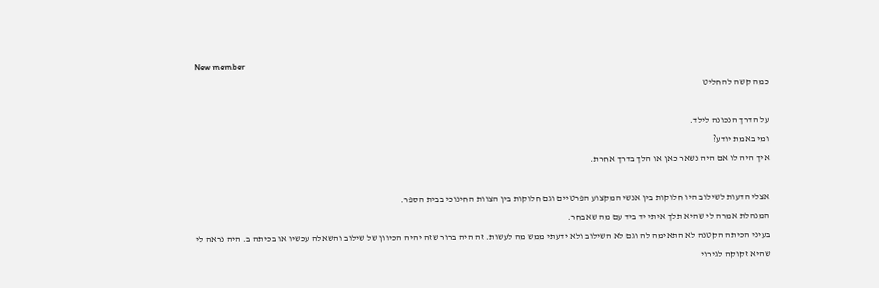New member
כמה קשה להחליט

על הדרך הנכונה לילד.
ומי באמת יודע?
איך היה לו אם היה נשאר כאן או הלך בדרך אחרת.

אצלי הדעות לשילוב היו חלוקות בין אנשי המקצוע הפרטיים וגם חלוקות בין הצוות החינוכי בבית הספר.
המנהלת אמרה לי שהיא תלך איתי יד ביד עם מה שאבחר.
בעיני הכיתה הקטנה לא התאימה לה וגם לא השילוב ולא ידעתי ממש מה לעשות. זה היה ברור שזה יהיה הכיוון של שילוב והשאלה עכשיו או בכיתה ב. היה נראה לי שהיא זקוקה לגירוי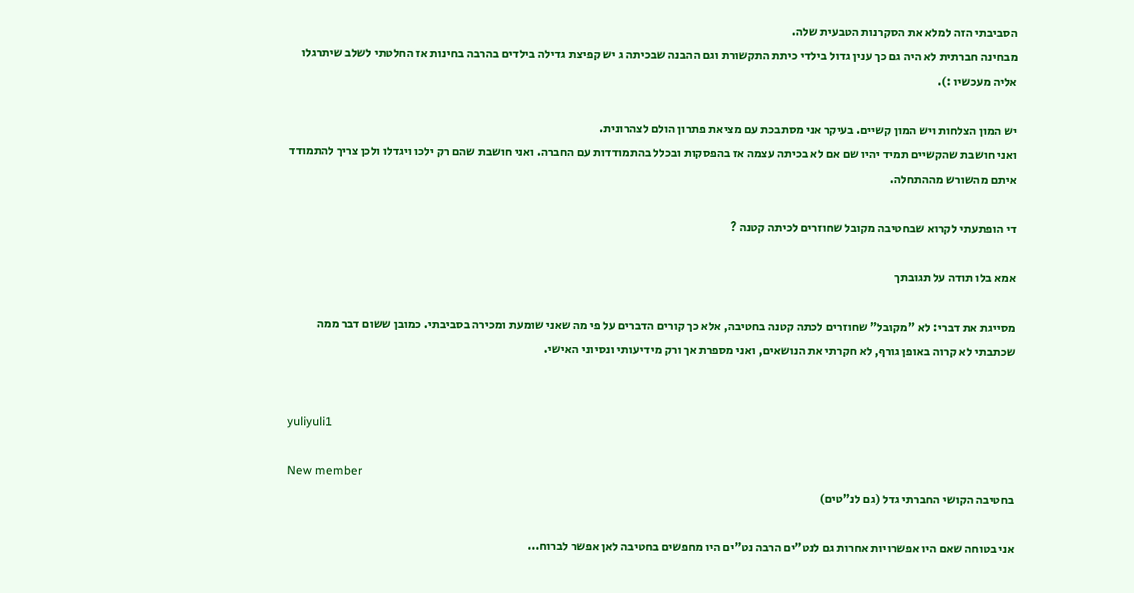הסביבתי הזה למלא את הסקרנות הטבעית שלה.
מבחינה חברתית לא היה גם כך ענין גדול בילדי כיתת התקשורת וגם ההבנה שבכיתה ג יש קפיצת גדילה בילדים בהרבה בחינות אז החלטתי לשלב שיתרגלו אליה מעכשיו :).

יש המון הצלחות ויש המון קשיים. בעיקר אני מסתבכת עם מציאת פתרון הולם לצהרונית.
ואני חושבת שהקשיים תמיד יהיו שם אם לא בכיתה עצמה אז בהפסקות ובכלל בהתמודדות עם החברה. ואני חושבת שהם רק ילכו ויגדלו ולכן צריך להתמודד איתם מהשורש מההתחלה.

די הופתעתי לקרוא שבחטיבה מקובל שחוזרים לכיתה קטנה ?

אמא בלו תודה על תגובתך

מסייגת את דברי: לא "מקובל" שחוזרים לכתה קטנה בחטיבה, אלא כך קורים הדברים על פי מה שאני שומעת ומכירה בסביבתי. כמובן ששום דבר ממה שכתבתי לא קרוה באופן גורף, לא חקרתי את הנושאים, ואני מספרת אך ורק מידיעותי ונסיוני האישי.


yuliyuli1

New member
בחטיבה הקושי החברתי גדל (גם לנ"טים)

אני בטוחה שאם היו אפשרויות אחרות גם לנט"ים הרבה נט"ים היו מחפשים בחטיבה לאן אפשר לברוח...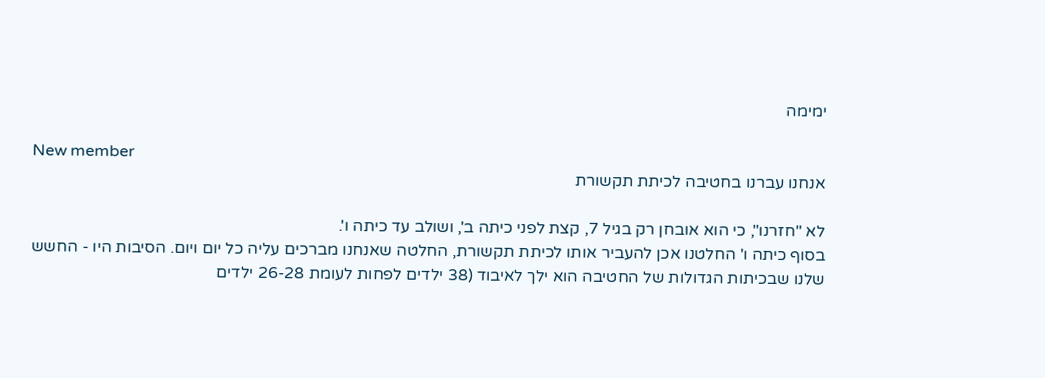ימימה

New member
אנחנו עברנו בחטיבה לכיתת תקשורת

לא "חזרנו", כי הוא אובחן רק בגיל 7, קצת לפני כיתה ב', ושולב עד כיתה ו'.
בסוף כיתה ו' החלטנו אכן להעביר אותו לכיתת תקשורת, החלטה שאנחנו מברכים עליה כל יום ויום. הסיבות היו - החשש שלנו שבכיתות הגדולות של החטיבה הוא ילך לאיבוד (38 ילדים לפחות לעומת 26-28 ילדים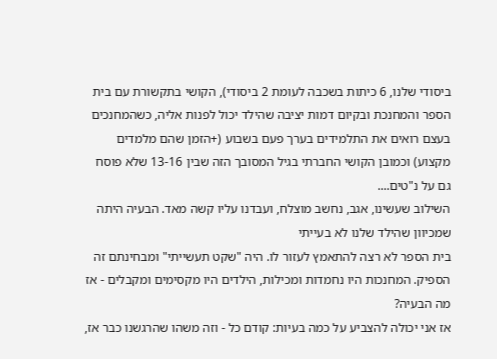ביסודי שלנו, 6 כיתות בשכבה לעומת 2 ביסודי), הקושי בתקשורת עם בית הספר והמחנכת ובקיום דמות יציבה שהילד יכול לפנות אליה, כשהמחנכים בעצם רואים את התלמידים בערך פעם בשבוע (+הזמן שהם מלמדים מקצוע) וכמובן הקושי החברתי בגיל המסובך הזה שבין 13-16 שלא פוסח גם על נ"טים....
השילוב שעשינו, אגב, נחשב מוצלח, ועבדנו עליו קשה מאד. הבעיה היתה שמכיוון שהילד שלנו לא בעייתי
בית הספר לא רצה להתאמץ לעזור לו. היה "שקט תעשייתי" ומבחינתם זה הספיק. המחנכות היו נחמדות ומכילות, הילדים היו מקסימים ומקבלים - אז מה הבעיה?
אז אני יכולה להצביע על כמה בעיות: קודם כל - וזה משהו שהרגשנו כבר אז,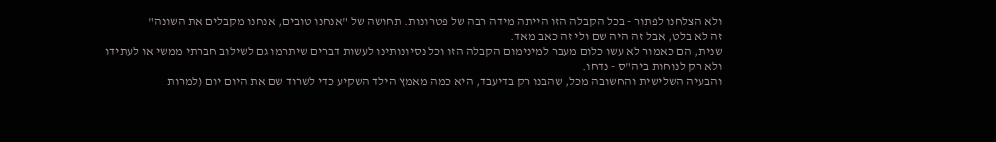ולא הצלחנו לפתור - בכל הקבלה הזו הייתה מידה רבה של פטרונות. תחושה של "אנחנו טובים, אנחנו מקבלים את השונה"
זה לא בלט, אבל זה היה שם ולי זה כאב מאד.
שנית, הם כאמור לא עשו כלום מעבר למינימום הקבלה הזו וכל נסיונותינו לעשות דברים שיתרמו גם לשילוב חברתי ממשי או לעתידו ולא רק לנוחות ביה"ס - נדחו.
והבעיה השלישית והחשובה מכל, שהבנו רק בדיעבד, היא כמה מאמץ הילד השקיע כדי לשרוד שם את היום יום (למרות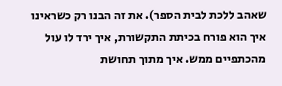שאהב ללכת לבית הספר). את זה הבנו רק כשראינו איך הוא פורח בכיתת התקשורת, איך ירד לו עול מהכתפיים ממש. איך מתוך תחושת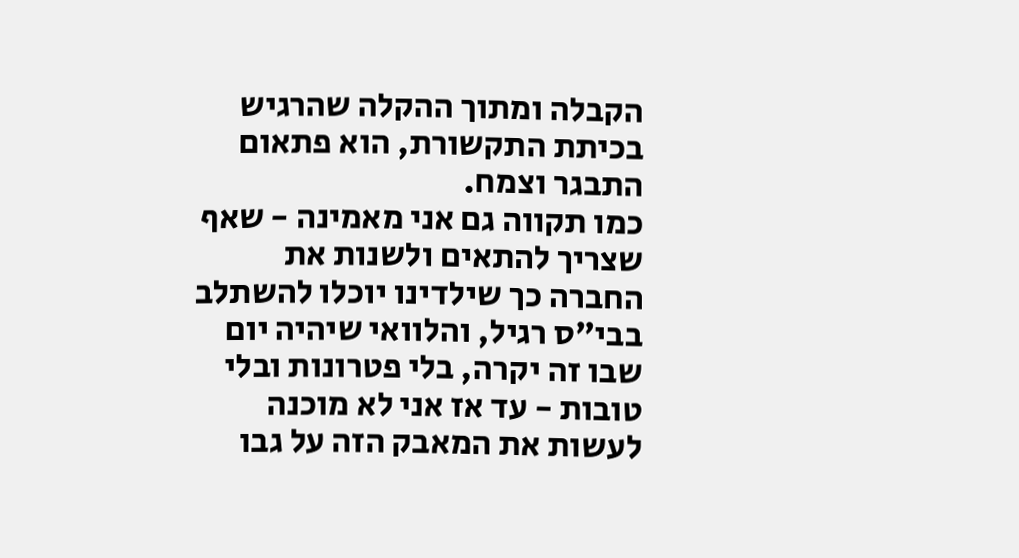הקבלה ומתוך ההקלה שהרגיש בכיתת התקשורת, הוא פתאום התבגר וצמח.
כמו תקווה גם אני מאמינה - שאף שצריך להתאים ולשנות את החברה כך שילדינו יוכלו להשתלב בבי"ס רגיל, והלוואי שיהיה יום שבו זה יקרה, בלי פטרונות ובלי טובות - עד אז אני לא מוכנה לעשות את המאבק הזה על גבו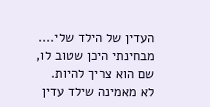העדין של הילד שלי.... מבחינתי היכן שטוב לו, שם הוא צריך להיות.
לא מאמינה שילד עדין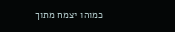כמוהו יצמח מתוך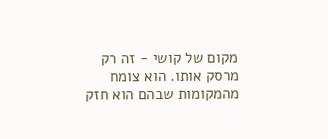מקום של קושי - זה רק מרסק אותו. הוא צומח מהמקומות שבהם הוא חזק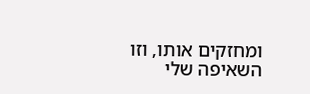ומחזקים אותו, וזו השאיפה שלי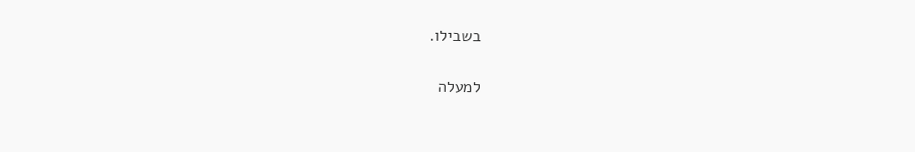בשבילו.

למעלה